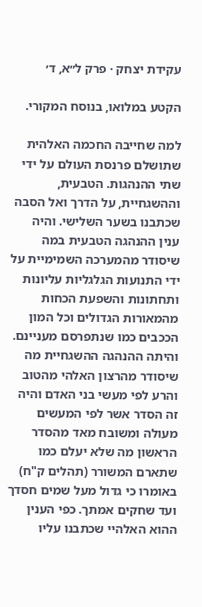עקידת יצחק · פרק ל״א, ד׳

הקטע במלואו, בנוסח המקורי.

למה שחייבה החכמה האלהית שתושלם פרנסת העולם על ידי שתי ההנהגות. הטבעית, וההשגחיית, על הדרך ואל הסבה שכתבנו בשער השלישי. והיה ענין ההנהגה הטבעית במה שיסודר מהמערכה השמימיית על ידי התנועות הגלגליות עליונות ותחתונות והשפעת הכחות מהמאורות הגדולים וכל המון הככבים כמו שנתפרסם מעניינם. והיתה ההנהגה ההשגחיית מה שיסודר מהרצון האלהי מהטוב והרע לפי מעשי בני האדם והיה זה הסדר אשר לפי המעשים מעולה ומשובח מאד מהסדר הראשון מה שלא יעלם כמו שתארם המשורר (תהלים ק"ח) באומרו כי גדול מעל שמים חסדך ועד שחקים אמתך. כפי הענין ההוא האלהיי שכתבנו עליו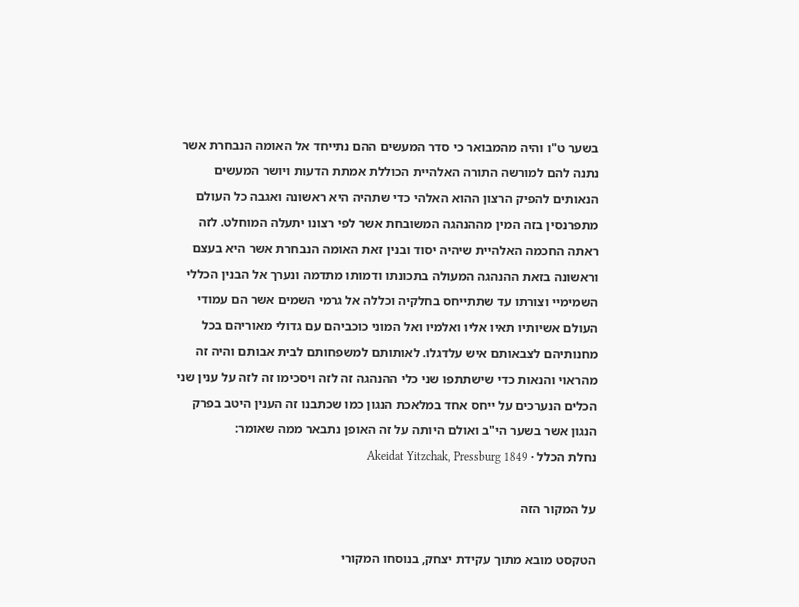בשער ט"ו והיה מהמבואר כי סדר המעשים ההם נתייחד אל האומה הנבחרת אשר נתנה להם למורשה התורה האלהיית הכוללת אמתת הדעות ויושר המעשים הנאותים להפיק הרצון ההוא האלהי כדי שתהיה היא ראשונה ואגבה כל העולם מתפרנסין בזה המין מההנהגה המשובחת אשר לפי רצונו יתעלה המוחלט. לזה ראתה החכמה האלהיית שיהיה יסוד ובנין זאת האומה הנבחרת אשר היא בעצם וראשונה בזאת ההנהגה המעולה בתכונתו ודמותו מתדמה ונערך אל הבנין הכללי השמימיי וצורתו עד שתתייחס בחלקיה וכללה אל גרמי השמים אשר הם עמודי העולם אשיותיו תאיו אליו ואלמיו ואל המוני כוכביהם עם גדולי מאוריהם בכל מחנותיהם לצבאותם איש עלדגלו. לאותותם למשפחותם לבית אבותם והיה זה מהראוי והנאות כדי שישתתפו שני כלי ההנהגה זה לזה ויסכימו זה לזה על ענין שני הכלים הנערכים על ייחס אחד במלאכת הנגון כמו שכתבנו זה הענין היטב בפרק הנגון אשר בשער הי"ב ואולם היותה על זה האופן נתבאר ממה שאומר:
נחלת הכלל · Akeidat Yitzchak, Pressburg 1849

על המקור הזה

הטקסט מובא מתוך עקידת יצחק, בנוסחו המקורי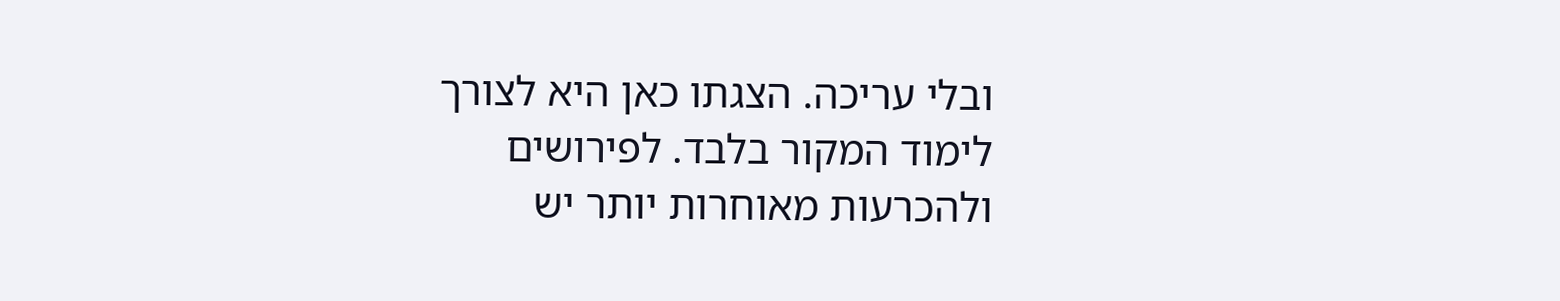ובלי עריכה. הצגתו כאן היא לצורך לימוד המקור בלבד. לפירושים ולהכרעות מאוחרות יותר יש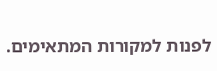לפנות למקורות המתאימים.